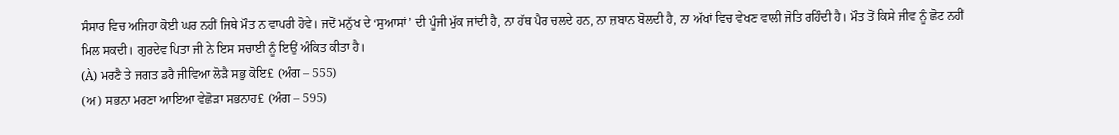ਸੰਸਾਰ ਵਿਚ ਅਜਿਹਾ ਕੋਈ ਘਰ ਨਹੀਂ ਜਿਥੇ ਮੌਤ ਨ ਵਾਪਰੀ ਹੋਵੇ। ਜਦੋਂ ਮਨੁੱਖ ਦੇ ‘ਸੁਆਸਾਂ’ ਦੀ ਪੂੰਜੀ ਮੁੱਕ ਜਾਂਦੀ ਹੈ, ਨਾ ਹੱਥ ਪੈਰ ਚਲਦੇ ਹਨ, ਨਾ ਜ਼ਬਾਨ ਬੋਲਦੀ ਹੈ, ਨਾ ਅੱਖਾਂ ਵਿਚ ਵੇਖਣ ਵਾਲੀ ਜੋਤਿ ਰਹਿੰਦੀ ਹੈ। ਮੌਤ ਤੋਂ ਕਿਸੇ ਜੀਵ ਨੂੰ ਛੋਟ ਨਹੀਂ ਮਿਲ ਸਕਦੀ। ਗੁਰਦੇਵ ਪਿਤਾ ਜੀ ਨੇ ਇਸ ਸਚਾਈ ਨੂੰ ਇਉਂ ਅੰਕਿਤ ਕੀਤਾ ਹੈ।
(À) ਮਰਣੈ ਤੇ ਜਗਤ ਡਰੈ ਜੀਵਿਆ ਲੋੜੈ ਸਭੁ ਕੋਇ£ (ਅੰਗ – 555)
(ਅ) ਸਭਨਾ ਮਰਣਾ ਆਇਆ ਵੇਛੋੜਾ ਸਭਨਾਹ£ (ਅੰਗ – 595)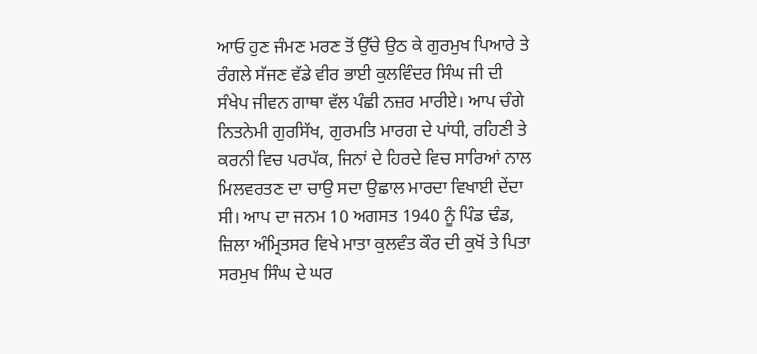ਆਓ ਹੁਣ ਜੰਮਣ ਮਰਣ ਤੋਂ ਉੱਚੇ ਉਠ ਕੇ ਗੁਰਮੁਖ ਪਿਆਰੇ ਤੇ ਰੰਗਲੇ ਸੱਜਣ ਵੱਡੇ ਵੀਰ ਭਾਈ ਕੁਲਵਿੰਦਰ ਸਿੰਘ ਜੀ ਦੀ ਸੰਖੇਪ ਜੀਵਨ ਗਾਥਾ ਵੱਲ ਪੰਛੀ ਨਜ਼ਰ ਮਾਰੀਏ। ਆਪ ਚੰਗੇ ਨਿਤਨੇਮੀ ਗੁਰਸਿੱਖ, ਗੁਰਮਤਿ ਮਾਰਗ ਦੇ ਪਾਂਧੀ, ਰਹਿਣੀ ਤੇ ਕਰਨੀ ਵਿਚ ਪਰਪੱਕ, ਜਿਨਾਂ ਦੇ ਹਿਰਦੇ ਵਿਚ ਸਾਰਿਆਂ ਨਾਲ ਮਿਲਵਰਤਣ ਦਾ ਚਾਉ ਸਦਾ ਉਛਾਲ ਮਾਰਦਾ ਵਿਖਾਈ ਦੇਂਦਾ ਸੀ। ਆਪ ਦਾ ਜਨਮ 10 ਅਗਸਤ 1940 ਨੂੰ ਪਿੰਡ ਢੰਡ, ਜ਼ਿਲਾ ਅੰਮ੍ਰਿਤਸਰ ਵਿਖੇ ਮਾਤਾ ਕੁਲਵੰਤ ਕੌਰ ਦੀ ਕੁਖੋਂ ਤੇ ਪਿਤਾ ਸਰਮੁਖ ਸਿੰਘ ਦੇ ਘਰ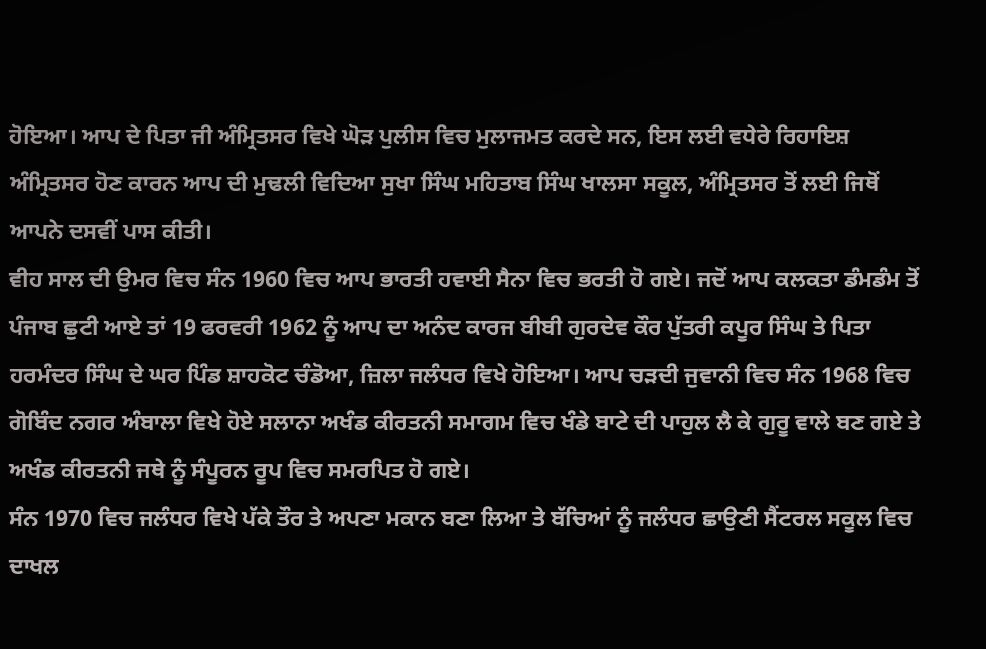ਹੋਇਆ। ਆਪ ਦੇ ਪਿਤਾ ਜੀ ਅੰਮ੍ਰਿਤਸਰ ਵਿਖੇ ਘੋੜ ਪੁਲੀਸ ਵਿਚ ਮੁਲਾਜਮਤ ਕਰਦੇ ਸਨ, ਇਸ ਲਈ ਵਧੇਰੇ ਰਿਹਾਇਸ਼ ਅੰਮ੍ਰਿਤਸਰ ਹੋਣ ਕਾਰਨ ਆਪ ਦੀ ਮੁਢਲੀ ਵਿਦਿਆ ਸੁਖਾ ਸਿੰਘ ਮਹਿਤਾਬ ਸਿੰਘ ਖਾਲਸਾ ਸਕੂਲ, ਅੰਮ੍ਰਿਤਸਰ ਤੋਂ ਲਈ ਜਿਥੋਂ ਆਪਨੇ ਦਸਵੀਂ ਪਾਸ ਕੀਤੀ।
ਵੀਹ ਸਾਲ ਦੀ ਉਮਰ ਵਿਚ ਸੰਨ 1960 ਵਿਚ ਆਪ ਭਾਰਤੀ ਹਵਾਈ ਸੈਨਾ ਵਿਚ ਭਰਤੀ ਹੋ ਗਏ। ਜਦੋਂ ਆਪ ਕਲਕਤਾ ਡੰਮਡੰਮ ਤੋਂ ਪੰਜਾਬ ਛੁਟੀ ਆਏ ਤਾਂ 19 ਫਰਵਰੀ 1962 ਨੂੰ ਆਪ ਦਾ ਅਨੰਦ ਕਾਰਜ ਬੀਬੀ ਗੁਰਦੇਵ ਕੌਰ ਪੁੱਤਰੀ ਕਪੂਰ ਸਿੰਘ ਤੇ ਪਿਤਾ ਹਰਮੰਦਰ ਸਿੰਘ ਦੇ ਘਰ ਪਿੰਡ ਸ਼ਾਹਕੋਟ ਚੰਡੋਆ, ਜ਼ਿਲਾ ਜਲੰਧਰ ਵਿਖੇ ਹੋਇਆ। ਆਪ ਚੜਦੀ ਜੁਵਾਨੀ ਵਿਚ ਸੰਨ 1968 ਵਿਚ ਗੋਬਿੰਦ ਨਗਰ ਅੰਬਾਲਾ ਵਿਖੇ ਹੋਏ ਸਲਾਨਾ ਅਖੰਡ ਕੀਰਤਨੀ ਸਮਾਗਮ ਵਿਚ ਖੰਡੇ ਬਾਟੇ ਦੀ ਪਾਹੁਲ ਲੈ ਕੇ ਗੁਰੂ ਵਾਲੇ ਬਣ ਗਏ ਤੇ ਅਖੰਡ ਕੀਰਤਨੀ ਜਥੇ ਨੂੰ ਸੰਪੂਰਨ ਰੂਪ ਵਿਚ ਸਮਰਪਿਤ ਹੋ ਗਏ।
ਸੰਨ 1970 ਵਿਚ ਜਲੰਧਰ ਵਿਖੇ ਪੱਕੇ ਤੌਰ ਤੇ ਅਪਣਾ ਮਕਾਨ ਬਣਾ ਲਿਆ ਤੇ ਬੱਚਿਆਂ ਨੂੰ ਜਲੰਧਰ ਛਾਉਣੀ ਸੈਂਟਰਲ ਸਕੂਲ ਵਿਚ ਦਾਖਲ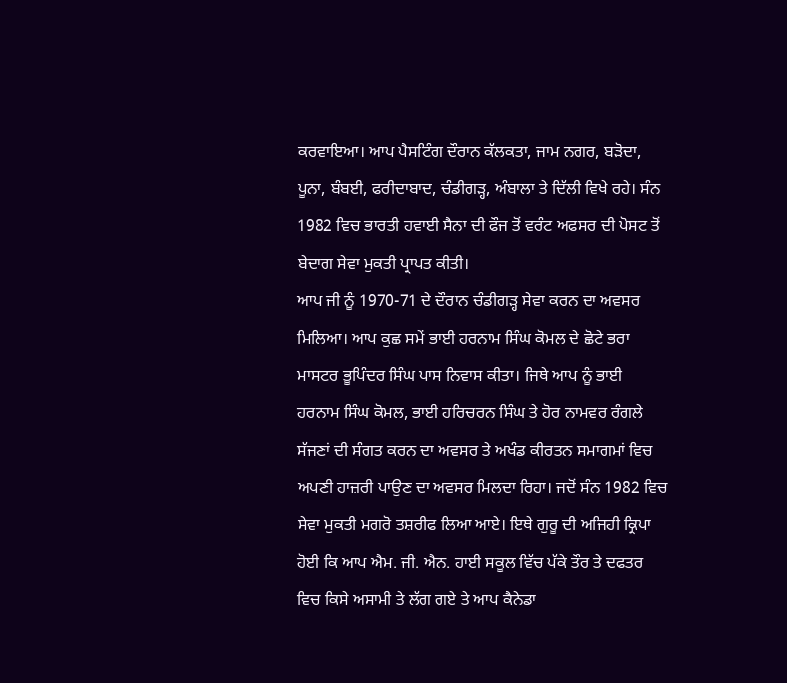ਕਰਵਾਇਆ। ਆਪ ਪੈਸਟਿੰਗ ਦੌਰਾਨ ਕੱਲਕਤਾ, ਜਾਮ ਨਗਰ, ਬੜੋਦਾ, ਪੂਨਾ, ਬੰਬਈ, ਫਰੀਦਾਬਾਦ, ਚੰਡੀਗੜ੍ਹ, ਅੰਬਾਲਾ ਤੇ ਦਿੱਲੀ ਵਿਖੇ ਰਹੇ। ਸੰਨ 1982 ਵਿਚ ਭਾਰਤੀ ਹਵਾਈ ਸੈਨਾ ਦੀ ਫੌਜ ਤੋਂ ਵਰੰਟ ਅਫਸਰ ਦੀ ਪੋਸਟ ਤੋਂ ਬੇਦਾਗ ਸੇਵਾ ਮੁਕਤੀ ਪ੍ਰਾਪਤ ਕੀਤੀ।
ਆਪ ਜੀ ਨੂੰ 1970-71 ਦੇ ਦੌਰਾਨ ਚੰਡੀਗੜ੍ਹ ਸੇਵਾ ਕਰਨ ਦਾ ਅਵਸਰ ਮਿਲਿਆ। ਆਪ ਕੁਛ ਸਮੇਂ ਭਾਈ ਹਰਨਾਮ ਸਿੰਘ ਕੋਮਲ ਦੇ ਛੋਟੇ ਭਰਾ ਮਾਸਟਰ ਭੂਪਿੰਦਰ ਸਿੰਘ ਪਾਸ ਨਿਵਾਸ ਕੀਤਾ। ਜਿਥੇ ਆਪ ਨੂੰ ਭਾਈ ਹਰਨਾਮ ਸਿੰਘ ਕੋਮਲ, ਭਾਈ ਹਰਿਚਰਨ ਸਿੰਘ ਤੇ ਹੋਰ ਨਾਮਵਰ ਰੰਗਲੇ ਸੱਜਣਾਂ ਦੀ ਸੰਗਤ ਕਰਨ ਦਾ ਅਵਸਰ ਤੇ ਅਖੰਡ ਕੀਰਤਨ ਸਮਾਗਮਾਂ ਵਿਚ ਅਪਣੀ ਹਾਜ਼ਰੀ ਪਾਉਣ ਦਾ ਅਵਸਰ ਮਿਲਦਾ ਰਿਹਾ। ਜਦੋਂ ਸੰਨ 1982 ਵਿਚ ਸੇਵਾ ਮੁਕਤੀ ਮਗਰੋ ਤਸ਼ਰੀਫ ਲਿਆ ਆਏ। ਇਥੇ ਗੁਰੂ ਦੀ ਅਜਿਹੀ ਕ੍ਰਿਪਾ ਹੋਈ ਕਿ ਆਪ ਐਮ. ਜੀ. ਐਨ. ਹਾਈ ਸਕੂਲ ਵਿੱਚ ਪੱਕੇ ਤੌਰ ਤੇ ਦਫਤਰ ਵਿਚ ਕਿਸੇ ਅਸਾਮੀ ਤੇ ਲੱਗ ਗਏ ਤੇ ਆਪ ਕੈਨੇਡਾ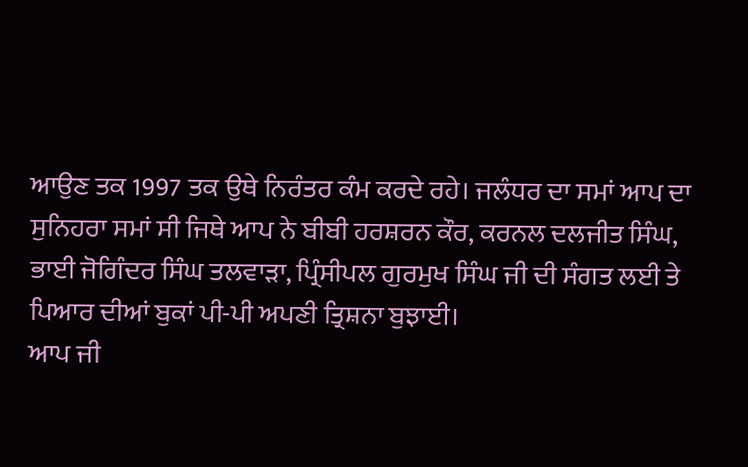ਆਉਣ ਤਕ 1997 ਤਕ ਉਥੇ ਨਿਰੰਤਰ ਕੰਮ ਕਰਦੇ ਰਹੇ। ਜਲੰਧਰ ਦਾ ਸਮਾਂ ਆਪ ਦਾ ਸੁਨਿਹਰਾ ਸਮਾਂ ਸੀ ਜਿਥੇ ਆਪ ਨੇ ਬੀਬੀ ਹਰਸ਼ਰਨ ਕੌਰ, ਕਰਨਲ ਦਲਜੀਤ ਸਿੰਘ, ਭਾਈ ਜੋਗਿੰਦਰ ਸਿੰਘ ਤਲਵਾੜਾ, ਪ੍ਰਿੰਸੀਪਲ ਗੁਰਮੁਖ ਸਿੰਘ ਜੀ ਦੀ ਸੰਗਤ ਲਈ ਤੇ ਪਿਆਰ ਦੀਆਂ ਬੁਕਾਂ ਪੀ-ਪੀ ਅਪਣੀ ਤ੍ਰਿਸ਼ਨਾ ਬੁਝਾਈ।
ਆਪ ਜੀ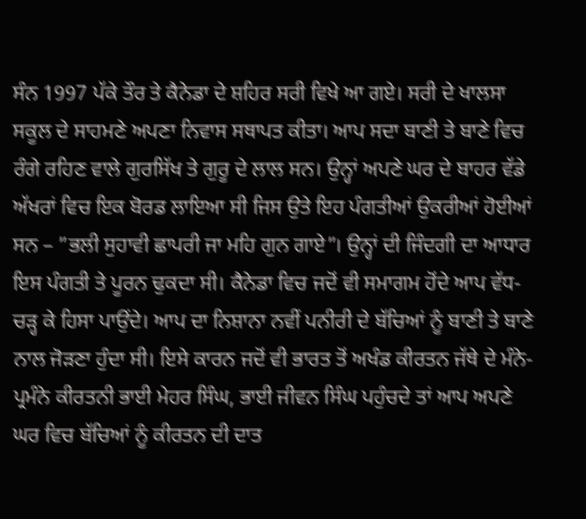ਸੰਨ 1997 ਪੱਕੇ ਤੌਰ ਤੇ ਕੈਨੇਡਾ ਦੇ ਸ਼ਹਿਰ ਸਰੀ ਵਿਖੇ ਆ ਗਏ। ਸਰੀ ਦੇ ਖਾਲਸਾ ਸਕੂਲ ਦੇ ਸਾਹਮਣੇ ਅਪਣਾ ਨਿਵਾਸ ਸਥਾਪਤ ਕੀਤਾ। ਆਪ ਸਦਾ ਬਾਣੀ ਤੇ ਬਾਣੇ ਵਿਚ ਰੰਗੇ ਰਹਿਣ ਵਾਲੇ ਗੁਰਸਿੱਖ ਤੇ ਗੁਰੂ ਦੇ ਲਾਲ ਸਨ। ਉਨ੍ਹਾਂ ਅਪਣੇ ਘਰ ਦੇ ਬਾਹਰ ਵੱਡੇ ਅੱਖਰਾਂ ਵਿਚ ਇਕ ਬੋਰਡ ਲਾਇਆ ਸੀ ਜਿਸ ਉਤੇ ਇਹ ਪੰਗਤੀਆਂ ਉਕਰੀਆਂ ਹੋਈਆਂ ਸਨ – ”ਭਲੀ ਸੁਹਾਵੀ ਛਾਪਰੀ ਜਾ ਮਹਿ ਗੁਨ ਗਾਏ”। ਉਨ੍ਹਾਂ ਦੀ ਜਿੰਦਗੀ ਦਾ ਆਧਾਰ ਇਸ ਪੰਗਤੀ ਤੇ ਪੂਰਨ ਢੁਕਦਾ ਸੀ। ਕੈਨੇਡਾ ਵਿਚ ਜਦੋਂ ਵੀ ਸਮਾਗਮ ਹੋਂਦੇ ਆਪ ਵੱਧ-ਚੜ੍ਹ ਕੇ ਹਿਸਾ ਪਾਉਂਦੇ। ਆਪ ਦਾ ਨਿਸ਼ਾਨਾ ਨਵੀਂ ਪਨੀਰੀ ਦੇ ਬੱਚਿਆਂ ਨੂੰ ਬਾਣੀ ਤੇ ਬਾਣੇ ਨਾਲ ਜੋੜਣਾ ਹੁੰਦਾ ਸੀ। ਇਸੇ ਕਾਰਨ ਜਦੋਂ ਵੀ ਭਾਰਤ ਤੋਂ ਅਖੰਡ ਕੀਰਤਨ ਜੱਥੇ ਦੇ ਮੰਨੇ-ਪ੍ਰਮੰਨੇ ਕੀਰਤਨੀ ਭਾਈ ਮੇਹਰ ਸਿੰਘ, ਭਾਈ ਜੀਵਨ ਸਿੰਘ ਪਹੁੰਚਦੇ ਤਾਂ ਆਪ ਅਪਣੇ ਘਰ ਵਿਚ ਬੱਚਿਆਂ ਨੂੰ ਕੀਰਤਨ ਦੀ ਦਾਤ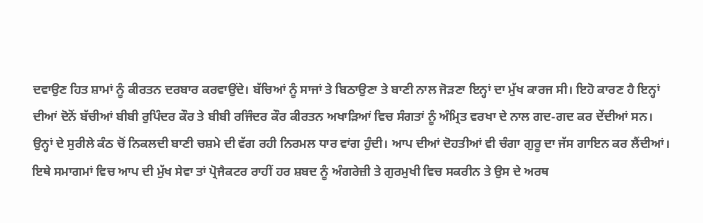ਦਵਾਉਣ ਹਿਤ ਸ਼ਾਮਾਂ ਨੂੰ ਕੀਰਤਨ ਦਰਬਾਰ ਕਰਵਾਉਂਦੇ। ਬੱਚਿਆਂ ਨੂੰ ਸਾਜਾਂ ਤੇ ਬਿਠਾਉਣਾ ਤੇ ਬਾਣੀ ਨਾਲ ਜੋੜਣਾ ਇਨ੍ਹਾਂ ਦਾ ਮੁੱਖ ਕਾਰਜ ਸੀ। ਇਹੋ ਕਾਰਣ ਹੈ ਇਨ੍ਹਾਂ ਦੀਆਂ ਦੋਨੋਂ ਬੱਚੀਆਂ ਬੀਬੀ ਰੁਪਿੰਦਰ ਕੌਰ ਤੇ ਬੀਬੀ ਰਜਿੰਦਰ ਕੌਰ ਕੀਰਤਨ ਅਖਾੜਿਆਂ ਵਿਚ ਸੰਗਤਾਂ ਨੂੰ ਅੰਮ੍ਰਿਤ ਵਰਖਾ ਦੇ ਨਾਲ ਗਦ-ਗਦ ਕਰ ਦੇਂਦੀਆਂ ਸਨ। ਉਨ੍ਹਾਂ ਦੇ ਸੁਰੀਲੇ ਕੰਠ ਚੋਂ ਨਿਕਲਦੀ ਬਾਣੀ ਚਸ਼ਮੇ ਦੀ ਵੱਗ ਰਹੀ ਨਿਰਮਲ ਧਾਰ ਵਾਂਗ ਹੁੰਦੀ। ਆਪ ਦੀਆਂ ਦੋਹਤੀਆਂ ਵੀ ਚੰਗਾ ਗੁਰੂ ਦਾ ਜੱਸ ਗਾਇਨ ਕਰ ਲੈਂਦੀਆਂ। ਇਥੇ ਸਮਾਗਮਾਂ ਵਿਚ ਆਪ ਦੀ ਮੁੱਖ ਸੇਵਾ ਤਾਂ ਪ੍ਰੋਜੈਕਟਰ ਰਾਹੀਂ ਹਰ ਸ਼ਬਦ ਨੂੰ ਅੰਗਰੇਜ਼ੀ ਤੇ ਗੁਰਮੁਖੀ ਵਿਚ ਸਕਰੀਨ ਤੇ ਉਸ ਦੇ ਅਰਥ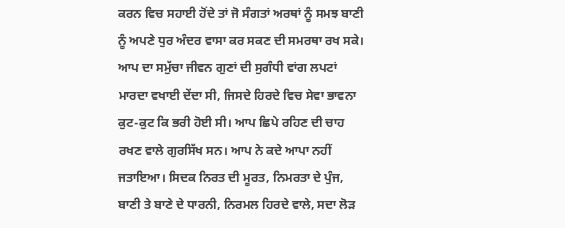ਕਰਨ ਵਿਚ ਸਹਾਈ ਹੋਂਦੇ ਤਾਂ ਜੋ ਸੰਗਤਾਂ ਅਰਥਾਂ ਨੂੰ ਸਮਝ ਬਾਣੀ ਨੂੰ ਅਪਣੇ ਧੁਰ ਅੰਦਰ ਵਾਸਾ ਕਰ ਸਕਣ ਦੀ ਸਮਰਥਾ ਰਖ ਸਕੇ। ਆਪ ਦਾ ਸਮੁੱਚਾ ਜੀਵਨ ਗੁਣਾਂ ਦੀ ਸੁਗੰਧੀ ਵਾਂਗ ਲਪਟਾਂ ਮਾਰਦਾ ਵਖਾਈ ਦੇਂਦਾ ਸੀ, ਜਿਸਦੇ ਹਿਰਦੇ ਵਿਚ ਸੇਵਾ ਭਾਵਨਾ ਕੁਟ-ਕੁਟ ਕਿ ਭਰੀ ਹੋਈ ਸੀ। ਆਪ ਛਿਪੇ ਰਹਿਣ ਦੀ ਚਾਹ ਰਖਣ ਵਾਲੇ ਗੁਰਸਿੱਖ ਸਨ। ਆਪ ਨੇ ਕਦੇ ਆਪਾ ਨਹੀਂ ਜਤਾਇਆ। ਸਿਦਕ ਨਿਰਤ ਦੀ ਮੂਰਤ, ਨਿਮਰਤਾ ਦੇ ਪੁੰਜ, ਬਾਣੀ ਤੇ ਬਾਣੇ ਦੇ ਧਾਰਨੀ, ਨਿਰਮਲ ਹਿਰਦੇ ਵਾਲੇ, ਸਦਾ ਲੋੜ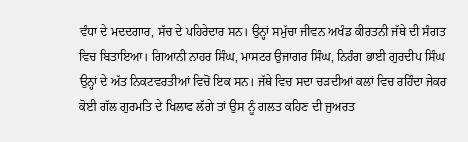ਵੰਧਾ ਦੇ ਮਦਦਗਾਰ, ਸੱਚ ਦੇ ਪਹਿਰੇਦਾਰ ਸਨ। ਉਨ੍ਹਾਂ ਸਮੁੱਚਾ ਜੀਵਨ ਅਖੰਡ ਕੀਰਤਨੀ ਜੱਥੇ ਦੀ ਸੰਗਤ ਵਿਚ ਬਿਤਾਇਆ। ਗਿਆਨੀ ਨਾਹਰ ਸਿੰਘ, ਮਾਸਟਰ ਉਜਾਗਰ ਸਿੰਘ, ਨਿਹੰਗ ਭਾਈ ਗੁਰਦੀਪ ਸਿੰਘ ਉਨ੍ਹਾਂ ਦੇ ਅੱਤ ਨਿਕਟਵਰਤੀਆਂ ਵਿਚੋਂ ਇਕ ਸਨ। ਜੱਥੇ ਵਿਚ ਸਦਾ ਚੜਦੀਆਂ ਕਲਾਂ ਵਿਚ ਰਹਿੰਦਾ ਜੇਕਰ ਕੋਈ ਗੱਲ ਗੁਰਮਤਿ ਦੇ ਖਿਲਾਫ ਲੱਗੇ ਤਾਂ ਉਸ ਨੂੰ ਗਲਤ ਕਹਿਣ ਦੀ ਜੁਅਰਤ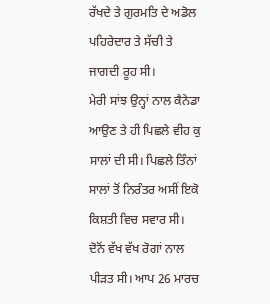ਰੱਖਦੇ ਤੇ ਗੁਰਮਤਿ ਦੇ ਅਡੋਲ ਪਹਿਰੇਦਾਰ ਤੇ ਸੱਚੀ ਤੇ ਜਾਗਦੀ ਰੂਹ ਸੀ।
ਮੇਰੀ ਸਾਂਝ ਉਨ੍ਹਾਂ ਨਾਲ ਕੈਨੇਡਾ ਆਉਣ ਤੇ ਹੀ ਪਿਛਲੇ ਵੀਹ ਕੁ ਸਾਲਾਂ ਦੀ ਸੀ। ਪਿਛਲੇ ਤਿੰਨਾਂ ਸਾਲਾਂ ਤੋਂ ਨਿਰੰਤਰ ਅਸੀਂ ਇਕੋ ਕਿਸ਼ਤੀ ਵਿਚ ਸਵਾਰ ਸੀ। ਦੋਨੋਂ ਵੱਖ ਵੱਖ ਰੋਗਾਂ ਨਾਲ ਪੀੜਤ ਸੀ। ਆਪ 26 ਮਾਰਚ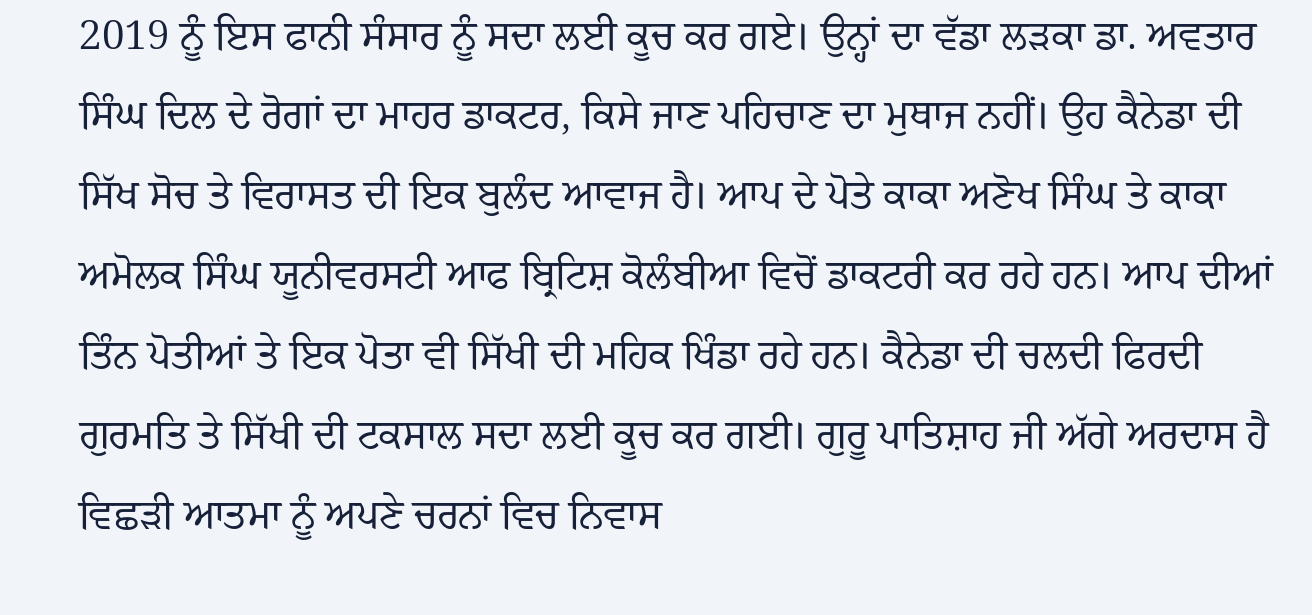2019 ਨੂੰ ਇਸ ਫਾਨੀ ਸੰਸਾਰ ਨੂੰ ਸਦਾ ਲਈ ਕੂਚ ਕਰ ਗਏ। ਉਨ੍ਹਾਂ ਦਾ ਵੱਡਾ ਲੜਕਾ ਡਾ. ਅਵਤਾਰ ਸਿੰਘ ਦਿਲ ਦੇ ਰੋਗਾਂ ਦਾ ਮਾਹਰ ਡਾਕਟਰ, ਕਿਸੇ ਜਾਣ ਪਹਿਚਾਣ ਦਾ ਮੁਥਾਜ ਨਹੀਂ। ਉਹ ਕੈਨੇਡਾ ਦੀ ਸਿੱਖ ਸੋਚ ਤੇ ਵਿਰਾਸਤ ਦੀ ਇਕ ਬੁਲੰਦ ਆਵਾਜ ਹੈ। ਆਪ ਦੇ ਪੋਤੇ ਕਾਕਾ ਅਣੋਖ ਸਿੰਘ ਤੇ ਕਾਕਾ ਅਮੋਲਕ ਸਿੰਘ ਯੂਨੀਵਰਸਟੀ ਆਫ ਬ੍ਰਿਟਿਸ਼ ਕੋਲੰਬੀਆ ਵਿਚੋਂ ਡਾਕਟਰੀ ਕਰ ਰਹੇ ਹਨ। ਆਪ ਦੀਆਂ ਤਿੰਨ ਪੋਤੀਆਂ ਤੇ ਇਕ ਪੋਤਾ ਵੀ ਸਿੱਖੀ ਦੀ ਮਹਿਕ ਖਿੰਡਾ ਰਹੇ ਹਨ। ਕੈਨੇਡਾ ਦੀ ਚਲਦੀ ਫਿਰਦੀ ਗੁਰਮਤਿ ਤੇ ਸਿੱਖੀ ਦੀ ਟਕਸਾਲ ਸਦਾ ਲਈ ਕੂਚ ਕਰ ਗਈ। ਗੁਰੂ ਪਾਤਿਸ਼ਾਹ ਜੀ ਅੱਗੇ ਅਰਦਾਸ ਹੈ ਵਿਛੜੀ ਆਤਮਾ ਨੂੰ ਅਪਣੇ ਚਰਨਾਂ ਵਿਚ ਨਿਵਾਸ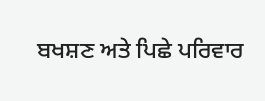ਬਖਸ਼ਣ ਅਤੇ ਪਿਛੇ ਪਰਿਵਾਰ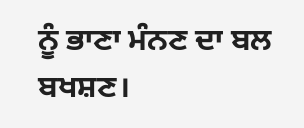ਨੂੰ ਭਾਣਾ ਮੰਨਣ ਦਾ ਬਲ ਬਖਸ਼ਣ।